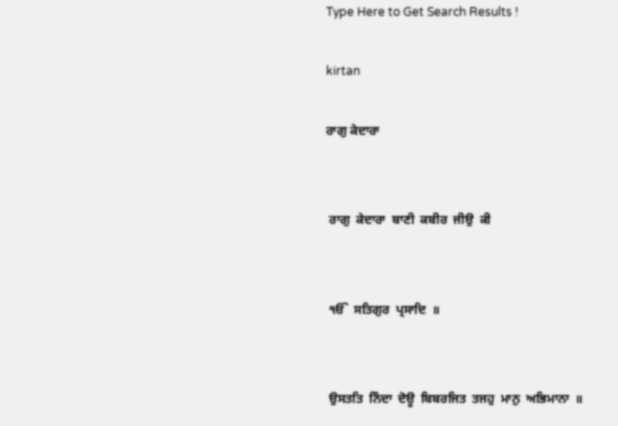Type Here to Get Search Results !

kirtan

ਰਾਗੁ ਕੇਦਾਰਾ


 ਰਾਗੁ  ਕੇਦਾਰਾ  ਬਾਣੀ  ਕਬੀਰ  ਜੀਉ  ਕੀ


 ੴ  ਸਤਿਗੁਰ  ਪ੍ਰਸਾਦਿ  ॥


 ਉਸਤਤਿ  ਨਿੰਦਾ  ਦੋਊ  ਬਿਬਰਜਿਤ  ਤਜਹੁ  ਮਾਨੁ  ਅਭਿਮਾਨਾ  ॥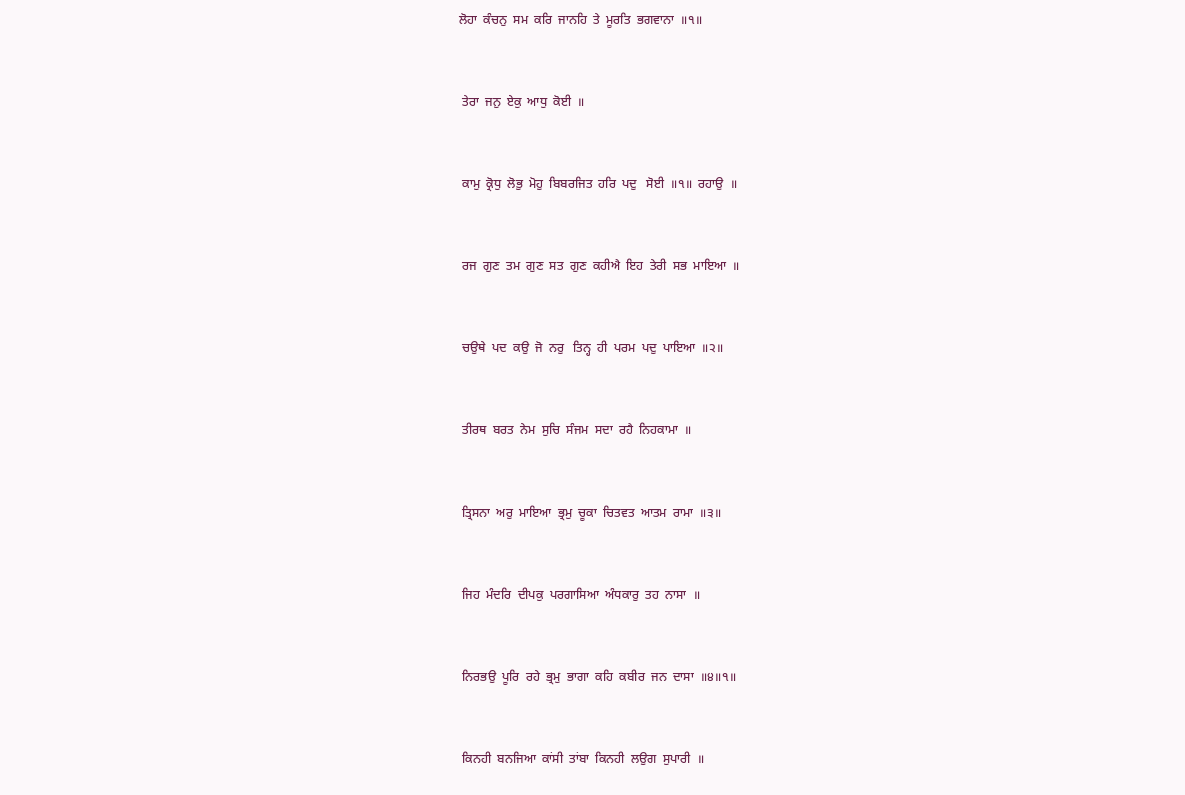ਲੋਹਾ  ਕੰਚਨੁ  ਸਮ  ਕਰਿ  ਜਾਨਹਿ  ਤੇ  ਮੂਰਤਿ  ਭਗਵਾਨਾ  ॥੧॥


 ਤੇਰਾ  ਜਨੁ  ਏਕੁ  ਆਧੁ  ਕੋਈ  ॥


 ਕਾਮੁ  ਕ੍ਰੋਧੁ  ਲੋਭੁ  ਮੋਹੁ  ਬਿਬਰਜਿਤ  ਹਰਿ  ਪਦੁ   ਸੋਈ  ॥੧॥  ਰਹਾਉ  ॥


 ਰਜ  ਗੁਣ  ਤਮ  ਗੁਣ  ਸਤ  ਗੁਣ  ਕਹੀਐ  ਇਹ  ਤੇਰੀ  ਸਭ  ਮਾਇਆ  ॥


 ਚਉਥੇ  ਪਦ  ਕਉ  ਜੋ  ਨਰੁ   ਤਿਨ੍ਹ  ਹੀ  ਪਰਮ  ਪਦੁ  ਪਾਇਆ  ॥੨॥


 ਤੀਰਥ  ਬਰਤ  ਨੇਮ  ਸੁਚਿ  ਸੰਜਮ  ਸਦਾ  ਰਹੈ  ਨਿਹਕਾਮਾ  ॥


 ਤ੍ਰਿਸਨਾ  ਅਰੁ  ਮਾਇਆ  ਭ੍ਰਮੁ  ਚੂਕਾ  ਚਿਤਵਤ  ਆਤਮ  ਰਾਮਾ  ॥੩॥


 ਜਿਹ  ਮੰਦਰਿ  ਦੀਪਕੁ  ਪਰਗਾਸਿਆ  ਅੰਧਕਾਰੁ  ਤਹ  ਨਾਸਾ  ॥


 ਨਿਰਭਉ  ਪੂਰਿ  ਰਹੇ  ਭ੍ਰਮੁ  ਭਾਗਾ  ਕਹਿ  ਕਬੀਰ  ਜਨ  ਦਾਸਾ  ॥੪॥੧॥


 ਕਿਨਹੀ  ਬਨਜਿਆ  ਕਾਂਸੀ  ਤਾਂਬਾ  ਕਿਨਹੀ  ਲਉਗ  ਸੁਪਾਰੀ  ॥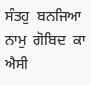ਸੰਤਹੁ  ਬਨਜਿਆ  ਨਾਮੁ  ਗੋਬਿਦ  ਕਾ  ਐਸੀ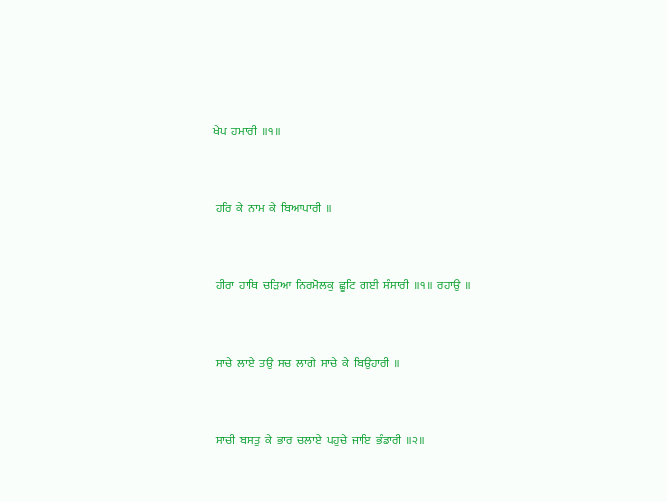ਖੇਪ  ਹਮਾਰੀ  ॥੧॥


 ਹਰਿ  ਕੇ  ਨਾਮ  ਕੇ  ਬਿਆਪਾਰੀ  ॥


 ਹੀਰਾ  ਹਾਥਿ  ਚੜਿਆ  ਨਿਰਮੋਲਕੁ  ਛੂਟਿ  ਗਈ  ਸੰਸਾਰੀ  ॥੧॥  ਰਹਾਉ  ॥


 ਸਾਚੇ  ਲਾਏ  ਤਉ  ਸਚ  ਲਾਗੇ  ਸਾਚੇ  ਕੇ  ਬਿਉਹਾਰੀ  ॥


 ਸਾਚੀ  ਬਸਤੁ  ਕੇ  ਭਾਰ  ਚਲਾਏ  ਪਹੁਚੇ  ਜਾਇ  ਭੰਡਾਰੀ  ॥੨॥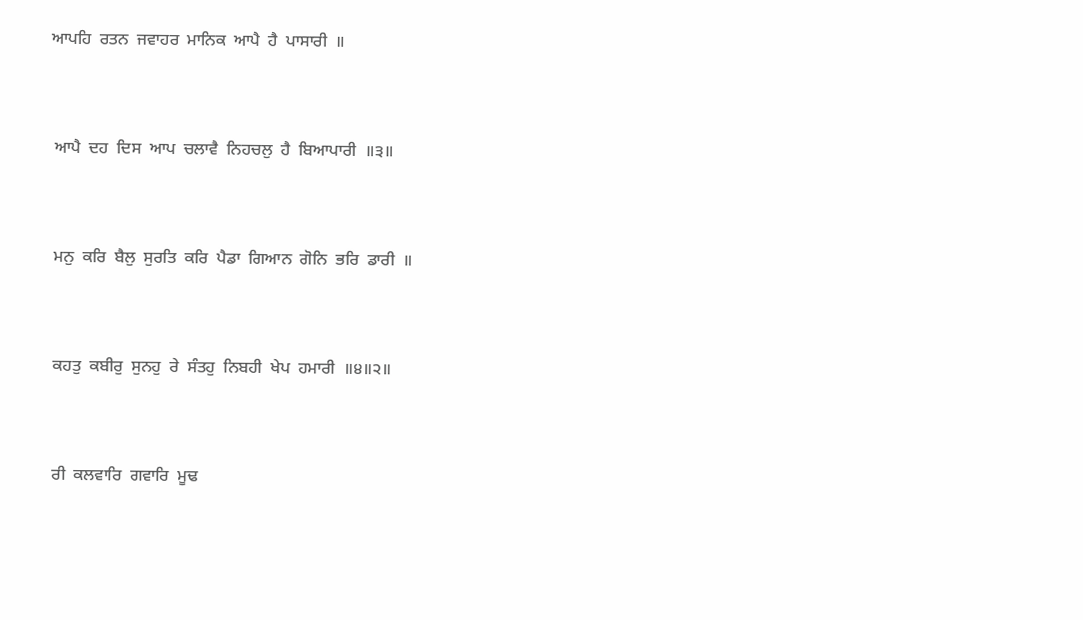ਆਪਹਿ  ਰਤਨ  ਜਵਾਹਰ  ਮਾਨਿਕ  ਆਪੈ  ਹੈ  ਪਾਸਾਰੀ  ॥


 ਆਪੈ  ਦਹ  ਦਿਸ  ਆਪ  ਚਲਾਵੈ  ਨਿਹਚਲੁ  ਹੈ  ਬਿਆਪਾਰੀ  ॥੩॥


 ਮਨੁ  ਕਰਿ  ਬੈਲੁ  ਸੁਰਤਿ  ਕਰਿ  ਪੈਡਾ  ਗਿਆਨ  ਗੋਨਿ  ਭਰਿ  ਡਾਰੀ  ॥


 ਕਹਤੁ  ਕਬੀਰੁ  ਸੁਨਹੁ  ਰੇ  ਸੰਤਹੁ  ਨਿਬਹੀ  ਖੇਪ  ਹਮਾਰੀ  ॥੪॥੨॥


 ਰੀ  ਕਲਵਾਰਿ  ਗਵਾਰਿ  ਮੂਢ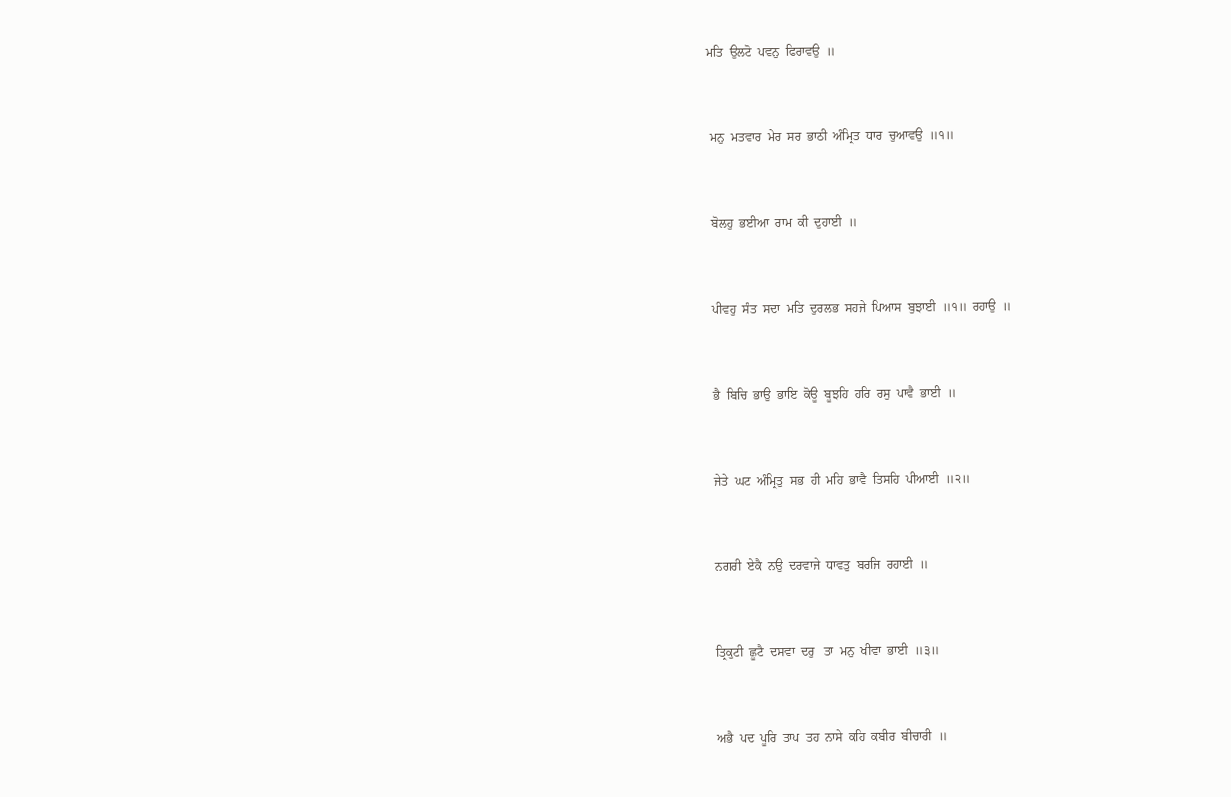ਮਤਿ  ਉਲਟੋ  ਪਵਨੁ  ਫਿਰਾਵਉ  ॥


 ਮਨੁ  ਮਤਵਾਰ  ਮੇਰ  ਸਰ  ਭਾਠੀ  ਅੰਮ੍ਰਿਤ  ਧਾਰ  ਚੁਆਵਉ  ॥੧॥


 ਬੋਲਹੁ  ਭਈਆ  ਰਾਮ  ਕੀ  ਦੁਹਾਈ  ॥


 ਪੀਵਹੁ  ਸੰਤ  ਸਦਾ  ਮਤਿ  ਦੁਰਲਭ  ਸਹਜੇ  ਪਿਆਸ  ਬੁਝਾਈ  ॥੧॥  ਰਹਾਉ  ॥


 ਭੈ  ਬਿਚਿ  ਭਾਉ  ਭਾਇ  ਕੋਊ  ਬੂਝਹਿ  ਹਰਿ  ਰਸੁ  ਪਾਵੈ  ਭਾਈ  ॥


 ਜੇਤੇ  ਘਟ  ਅੰਮ੍ਰਿਤੁ  ਸਭ  ਹੀ  ਮਹਿ  ਭਾਵੈ  ਤਿਸਹਿ  ਪੀਆਈ  ॥੨॥


 ਨਗਰੀ  ਏਕੈ  ਨਉ  ਦਰਵਾਜੇ  ਧਾਵਤੁ  ਬਰਜਿ  ਰਹਾਈ  ॥


 ਤ੍ਰਿਕੁਟੀ  ਛੂਟੈ  ਦਸਵਾ  ਦਰੁ   ਤਾ  ਮਨੁ  ਖੀਵਾ  ਭਾਈ  ॥੩॥


 ਅਭੈ  ਪਦ  ਪੂਰਿ  ਤਾਪ  ਤਹ  ਨਾਸੇ  ਕਹਿ  ਕਬੀਰ  ਬੀਚਾਰੀ  ॥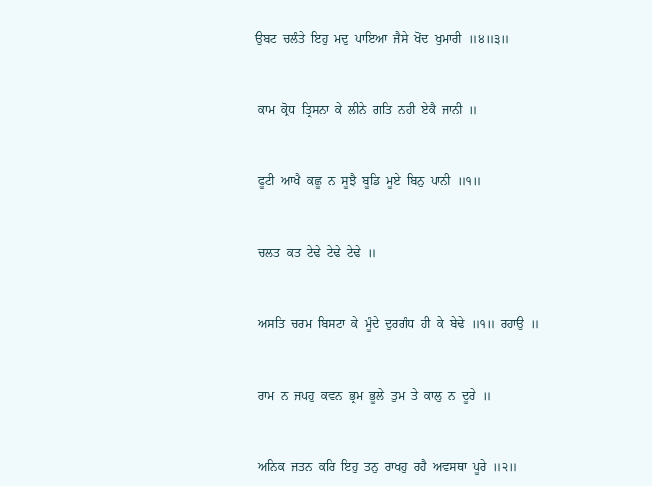ਉਬਟ  ਚਲੰਤੇ  ਇਹੁ  ਮਦੁ  ਪਾਇਆ  ਜੈਸੇ  ਖੋਂਦ  ਖੁਮਾਰੀ  ॥੪॥੩॥


 ਕਾਮ  ਕ੍ਰੋਧ  ਤ੍ਰਿਸਨਾ  ਕੇ  ਲੀਨੇ  ਗਤਿ  ਨਹੀ  ਏਕੈ  ਜਾਨੀ  ॥


 ਫੂਟੀ  ਆਖੈ  ਕਛੂ  ਨ  ਸੂਝੈ  ਬੂਡਿ  ਮੂਏ  ਬਿਨੁ  ਪਾਨੀ  ॥੧॥


 ਚਲਤ  ਕਤ  ਟੇਢੇ  ਟੇਢੇ  ਟੇਢੇ  ॥


 ਅਸਤਿ  ਚਰਮ  ਬਿਸਟਾ  ਕੇ  ਮੂੰਦੇ  ਦੁਰਗੰਧ  ਹੀ  ਕੇ  ਬੇਢੇ  ॥੧॥  ਰਹਾਉ  ॥


 ਰਾਮ  ਨ  ਜਪਹੁ  ਕਵਨ  ਭ੍ਰਮ  ਭੂਲੇ  ਤੁਮ  ਤੇ  ਕਾਲੁ  ਨ  ਦੂਰੇ  ॥


 ਅਨਿਕ  ਜਤਨ  ਕਰਿ  ਇਹੁ  ਤਨੁ  ਰਾਖਹੁ  ਰਹੈ  ਅਵਸਥਾ  ਪੂਰੇ  ॥੨॥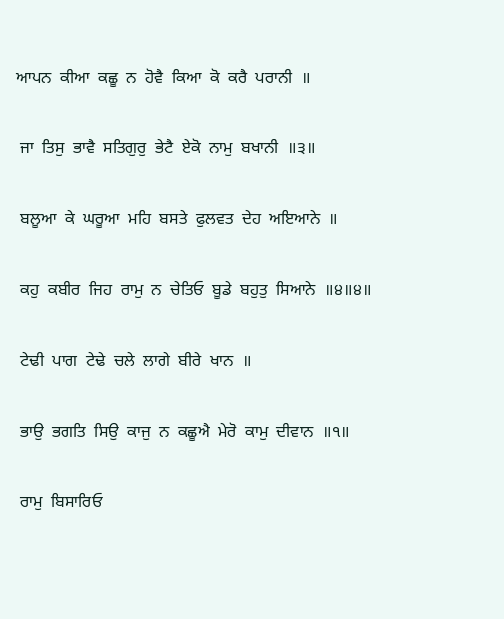ਆਪਨ  ਕੀਆ  ਕਛੂ  ਨ  ਹੋਵੈ  ਕਿਆ  ਕੋ  ਕਰੈ  ਪਰਾਨੀ  ॥


 ਜਾ  ਤਿਸੁ  ਭਾਵੈ  ਸਤਿਗੁਰੁ  ਭੇਟੈ  ਏਕੋ  ਨਾਮੁ  ਬਖਾਨੀ  ॥੩॥


 ਬਲੂਆ  ਕੇ  ਘਰੂਆ  ਮਹਿ  ਬਸਤੇ  ਫੁਲਵਤ  ਦੇਹ  ਅਇਆਨੇ  ॥


 ਕਹੁ  ਕਬੀਰ  ਜਿਹ  ਰਾਮੁ  ਨ  ਚੇਤਿਓ  ਬੂਡੇ  ਬਹੁਤੁ  ਸਿਆਨੇ  ॥੪॥੪॥


 ਟੇਢੀ  ਪਾਗ  ਟੇਢੇ  ਚਲੇ  ਲਾਗੇ  ਬੀਰੇ  ਖਾਨ  ॥


 ਭਾਉ  ਭਗਤਿ  ਸਿਉ  ਕਾਜੁ  ਨ  ਕਛੂਐ  ਮੇਰੋ  ਕਾਮੁ  ਦੀਵਾਨ  ॥੧॥


 ਰਾਮੁ  ਬਿਸਾਰਿਓ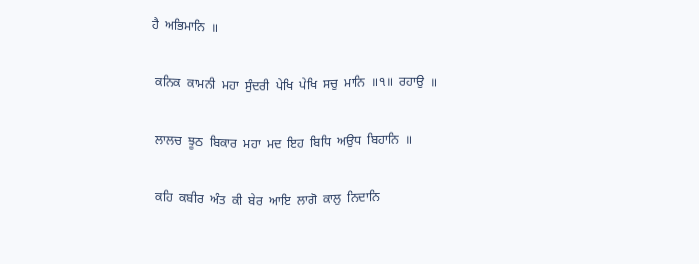ਹੈ  ਅਭਿਮਾਨਿ  ॥


 ਕਨਿਕ  ਕਾਮਨੀ  ਮਹਾ  ਸੁੰਦਰੀ  ਪੇਖਿ  ਪੇਖਿ  ਸਚੁ  ਮਾਨਿ  ॥੧॥  ਰਹਾਉ  ॥


 ਲਾਲਚ  ਝੂਠ  ਬਿਕਾਰ  ਮਹਾ  ਮਦ  ਇਹ  ਬਿਧਿ  ਅਉਧ  ਬਿਹਾਨਿ  ॥


 ਕਹਿ  ਕਬੀਰ  ਅੰਤ  ਕੀ  ਬੇਰ  ਆਇ  ਲਾਗੋ  ਕਾਲੁ  ਨਿਦਾਨਿ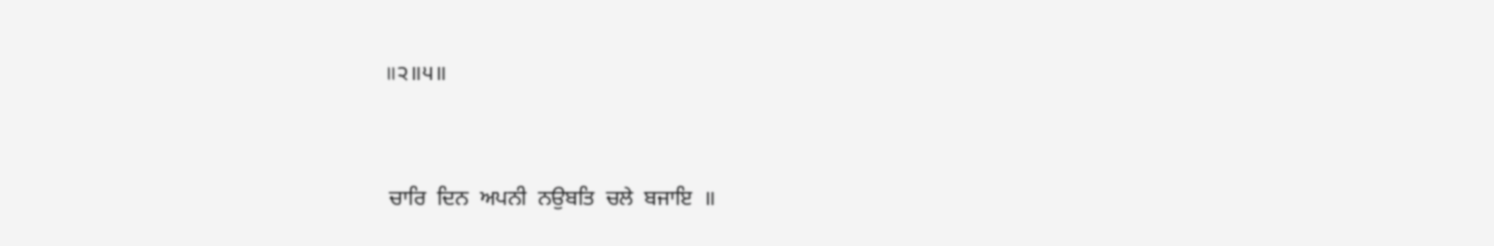॥੨॥੫॥


 ਚਾਰਿ  ਦਿਨ  ਅਪਨੀ  ਨਉਬਤਿ  ਚਲੇ  ਬਜਾਇ  ॥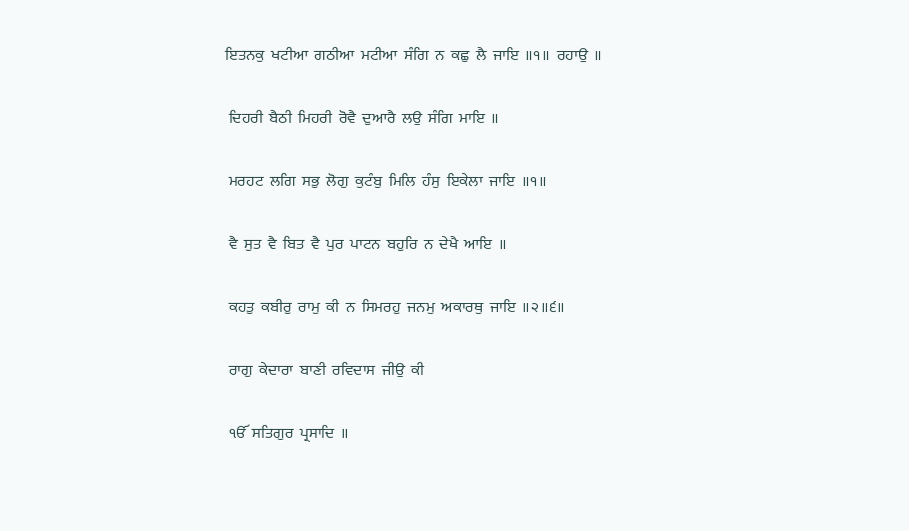ਇਤਨਕੁ  ਖਟੀਆ  ਗਠੀਆ  ਮਟੀਆ  ਸੰਗਿ  ਨ  ਕਛੁ  ਲੈ  ਜਾਇ  ॥੧॥  ਰਹਾਉ  ॥


 ਦਿਹਰੀ  ਬੈਠੀ  ਮਿਹਰੀ  ਰੋਵੈ  ਦੁਆਰੈ  ਲਉ  ਸੰਗਿ  ਮਾਇ  ॥


 ਮਰਹਟ  ਲਗਿ  ਸਭੁ  ਲੋਗੁ  ਕੁਟੰਬੁ  ਮਿਲਿ  ਹੰਸੁ  ਇਕੇਲਾ  ਜਾਇ  ॥੧॥


 ਵੈ  ਸੁਤ  ਵੈ  ਬਿਤ  ਵੈ  ਪੁਰ  ਪਾਟਨ  ਬਹੁਰਿ  ਨ  ਦੇਖੈ  ਆਇ  ॥


 ਕਹਤੁ  ਕਬੀਰੁ  ਰਾਮੁ  ਕੀ  ਨ  ਸਿਮਰਹੁ  ਜਨਮੁ  ਅਕਾਰਥੁ  ਜਾਇ  ॥੨॥੬॥


 ਰਾਗੁ  ਕੇਦਾਰਾ  ਬਾਣੀ  ਰਵਿਦਾਸ  ਜੀਉ  ਕੀ


 ੴ  ਸਤਿਗੁਰ  ਪ੍ਰਸਾਦਿ  ॥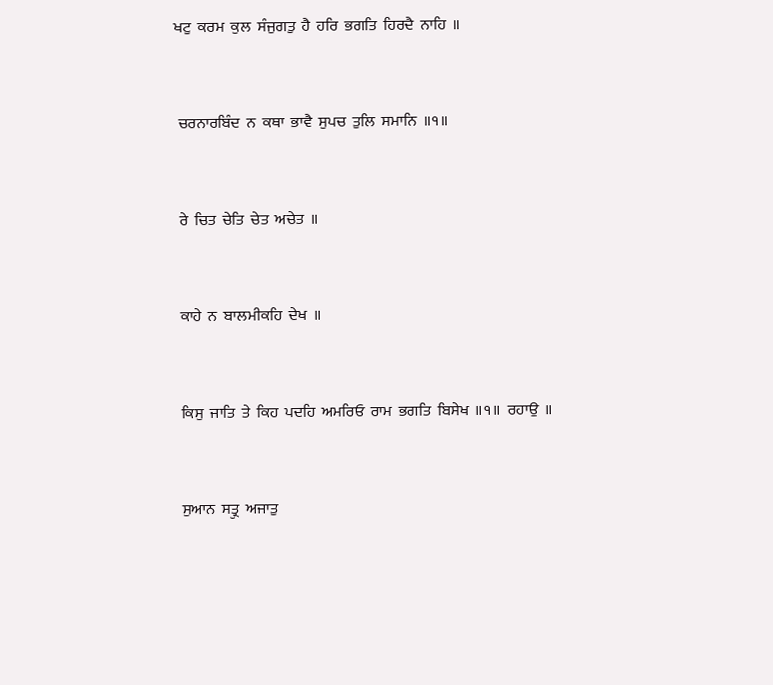ਖਟੁ  ਕਰਮ  ਕੁਲ  ਸੰਜੁਗਤੁ  ਹੈ  ਹਰਿ  ਭਗਤਿ  ਹਿਰਦੈ  ਨਾਹਿ  ॥


 ਚਰਨਾਰਬਿੰਦ  ਨ  ਕਥਾ  ਭਾਵੈ  ਸੁਪਚ  ਤੁਲਿ  ਸਮਾਨਿ  ॥੧॥


 ਰੇ  ਚਿਤ  ਚੇਤਿ  ਚੇਤ  ਅਚੇਤ  ॥


 ਕਾਹੇ  ਨ  ਬਾਲਮੀਕਹਿ  ਦੇਖ  ॥


 ਕਿਸੁ  ਜਾਤਿ  ਤੇ  ਕਿਹ  ਪਦਹਿ  ਅਮਰਿਓ  ਰਾਮ  ਭਗਤਿ  ਬਿਸੇਖ  ॥੧॥  ਰਹਾਉ  ॥


 ਸੁਆਨ  ਸਤ੍ਰੁ  ਅਜਾਤੁ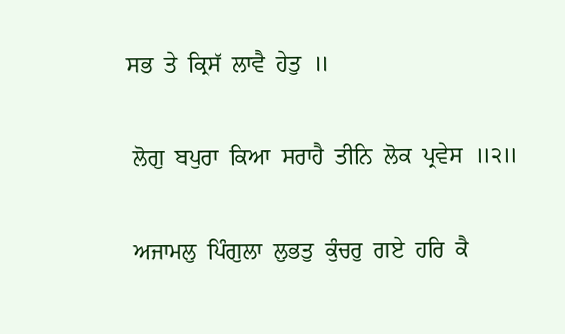ਸਭ  ਤੇ  ਕ੍ਰਿਸੱ  ਲਾਵੈ  ਹੇਤੁ  ॥


 ਲੋਗੁ  ਬਪੁਰਾ  ਕਿਆ  ਸਰਾਹੈ  ਤੀਨਿ  ਲੋਕ  ਪ੍ਰਵੇਸ  ॥੨॥


 ਅਜਾਮਲੁ  ਪਿੰਗੁਲਾ  ਲੁਭਤੁ  ਕੁੰਚਰੁ  ਗਏ  ਹਰਿ  ਕੈ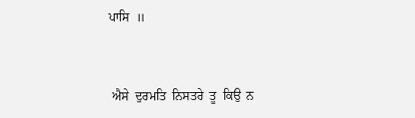ਪਾਸਿ  ॥


 ਐਸੇ  ਦੁਰਮਤਿ  ਨਿਸਤਰੇ  ਤੂ  ਕਿਉ  ਨ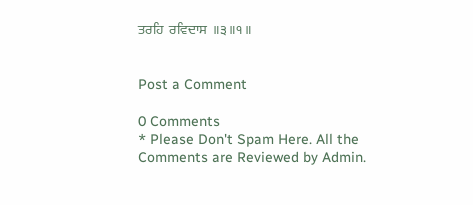ਤਰਹਿ  ਰਵਿਦਾਸ  ॥੩॥੧॥


Post a Comment

0 Comments
* Please Don't Spam Here. All the Comments are Reviewed by Admin.